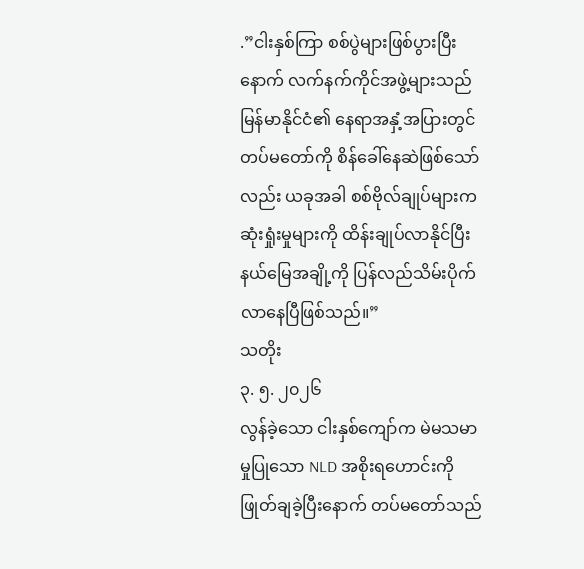.”ငါးနှစ်ကြာ စစ်ပွဲများဖြစ်ပွားပြီးနောက် လက်နက်ကိုင်အဖွဲ့များသည် မြန်မာနိုင်ငံ၏ နေရာအနှံ့အပြားတွင် တပ်မတော်ကို စိန်ခေါ်နေဆဲဖြစ်သော်လည်း ယခုအခါ စစ်ဗိုလ်ချုပ်များက ဆုံးရှုံးမှုများကို ထိန်းချုပ်လာနိုင်ပြီး နယ်မြေအချို့ကို ပြန်လည်သိမ်းပိုက်လာနေပြီဖြစ်သည်။”
သတိုး
၃. ၅. ၂၀၂၆
လွန်ခဲ့သော ငါးနှစ်ကျော်က မဲမသမာမှုပြုသော NLD အစိုးရဟောင်းကို ဖြုတ်ချခဲ့ပြီးနောက် တပ်မတော်သည်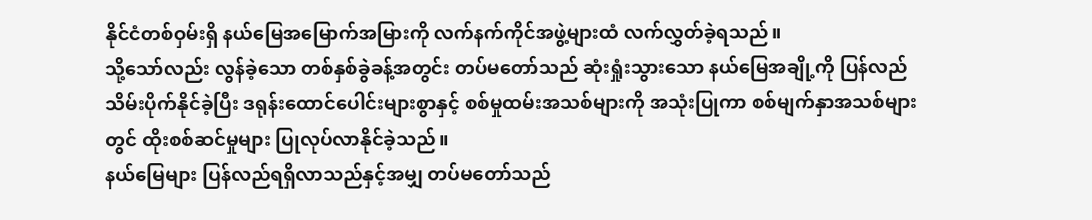နိုင်ငံတစ်ဝှမ်းရှိ နယ်မြေအမြောက်အမြားကို လက်နက်ကိုင်အဖွဲ့များထံ လက်လွှတ်ခဲ့ရသည်။
သို့သော်လည်း လွန်ခဲ့သော တစ်နှစ်ခွဲခန့်အတွင်း တပ်မတော်သည် ဆုံးရှုံးသွားသော နယ်မြေအချို့ကို ပြန်လည်သိမ်းပိုက်နိုင်ခဲ့ပြီး ဒရုန်းထောင်ပေါင်းများစွာနှင့် စစ်မှုထမ်းအသစ်များကို အသုံးပြုကာ စစ်မျက်နှာအသစ်များတွင် ထိုးစစ်ဆင်မှုများ ပြုလုပ်လာနိုင်ခဲ့သည်။
နယ်မြေများ ပြန်လည်ရရှိလာသည်နှင့်အမျှ တပ်မတော်သည်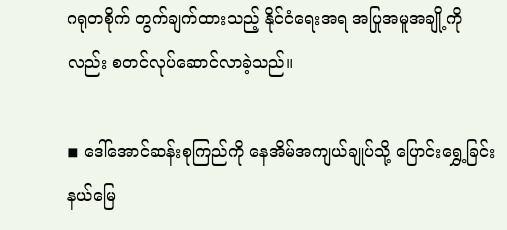ဂရုတစိုက် တွက်ချက်ထားသည့် နိုင်ငံရေးအရ အပြုအမူအချို့ကိုလည်း စတင်လုပ်ဆောင်လာခဲ့သည်။

◾ ဒေါ်အောင်ဆန်းစုကြည်ကို နေအိမ်အကျယ်ချုပ်သို့ ပြောင်းရွှေ့ခြင်း
နယ်မြေ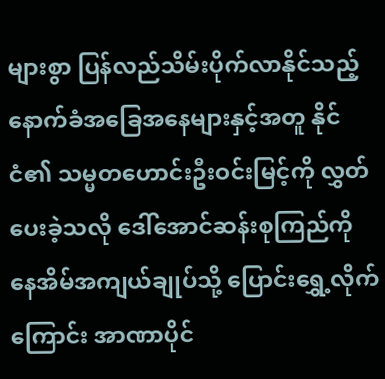များစွာ ပြန်လည်သိမ်းပိုက်လာနိုင်သည့်နောက်ခံအခြေအနေများနှင့်အတူ နိုင်ငံ၏ သမ္မတဟောင်းဦးဝင်းမြင့်ကို လွှတ်ပေးခဲ့သလို ဒေါ်အောင်ဆန်းစုကြည်ကို နေအိမ်အကျယ်ချုပ်သို့ ပြောင်းရွှေ့လိုက်ကြောင်း အာဏာပိုင်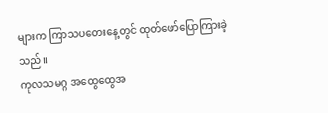များက ကြာသပတေးနေ့တွင် ထုတ်ဖော်ပြောကြားခဲ့သည်။
ကုလသမဂ္ဂ အထွေထွေအ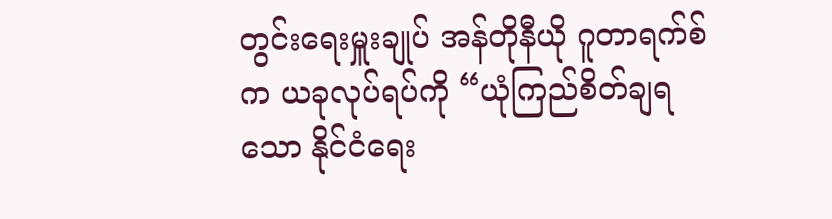တွင်းရေးမှူးချုပ် အန်တိုနီယို ဂူတာရက်စ်က ယခုလုပ်ရပ်ကို “ယုံကြည်စိတ်ချရသော နိုင်ငံရေး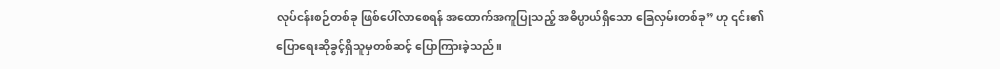လုပ်ငန်းစဉ်တစ်ခု ဖြစ်ပေါ်လာစေရန် အထောက်အကူပြုသည့် အဓိပ္ပာယ်ရှိသော ခြေလှမ်းတစ်ခု” ဟု ၎င်း၏ ပြောရေးဆိုခွင့်ရှိသူမှတစ်ဆင့် ပြောကြားခဲ့သည်။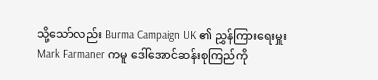သို့သော်လည်း Burma Campaign UK ၏ ညွှန်ကြားရေးမှူး Mark Farmaner ကမူ ဒေါ်အောင်ဆန်းစုကြည်ကို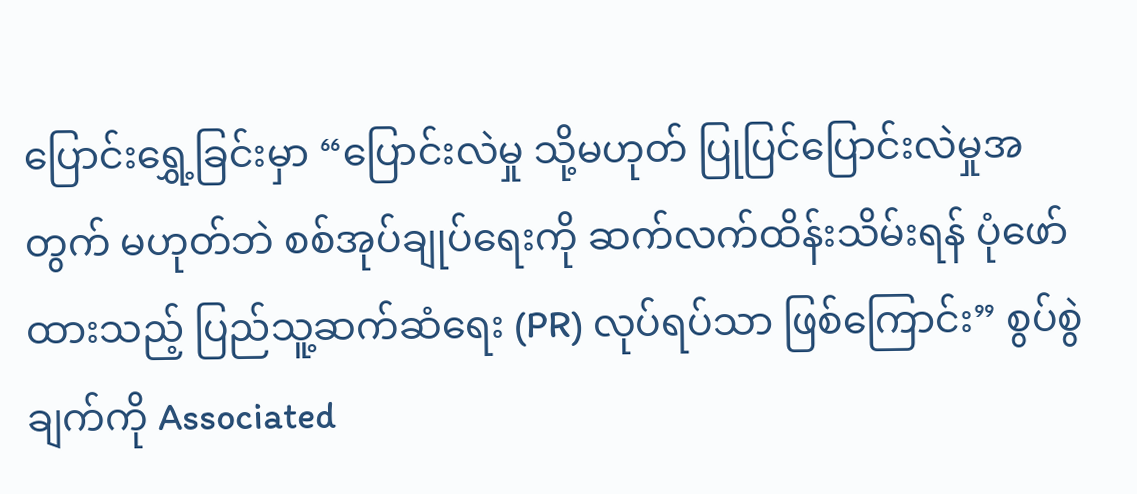ပြောင်းရွှေ့ခြင်းမှာ “ပြောင်းလဲမှု သို့မဟုတ် ပြုပြင်ပြောင်းလဲမှုအတွက် မဟုတ်ဘဲ စစ်အုပ်ချုပ်ရေးကို ဆက်လက်ထိန်းသိမ်းရန် ပုံဖော်ထားသည့် ပြည်သူ့ဆက်ဆံရေး (PR) လုပ်ရပ်သာ ဖြစ်ကြောင်း” စွပ်စွဲချက်ကို Associated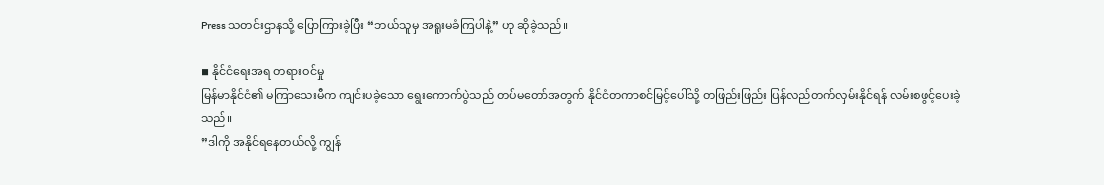Press သတင်းဌာနသို့ ပြောကြားခဲ့ပြီး “ဘယ်သူမှ အရူးမခံကြပါနဲ့” ဟု ဆိုခဲ့သည်။

◾ နိုင်ငံရေးအရ တရားဝင်မှု
မြန်မာနိုင်ငံ၏ မကြာသေးမီက ကျင်းပခဲ့သော ရွေးကောက်ပွဲသည် တပ်မတော်အတွက် နိုင်ငံတကာစင်မြင့်ပေါ်သို့ တဖြည်းဖြည်း ပြန်လည်တက်လှမ်းနိုင်ရန် လမ်းစဖွင့်ပေးခဲ့သည်။
”ဒါကို အနိုင်ရနေတယ်လို့ ကျွန်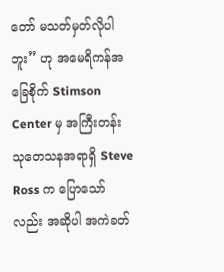တော် မသတ်မှတ်လိုပါဘူး” ဟု အမေရိကန်အခြေစိုက် Stimson Center မှ အကြီးတန်းသုတေသနအရာရှိ Steve Ross က ပြောသော်လည်း အဆိုပါ အကဲခတ်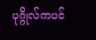ပုဂ္ဂိုလ်ကပင်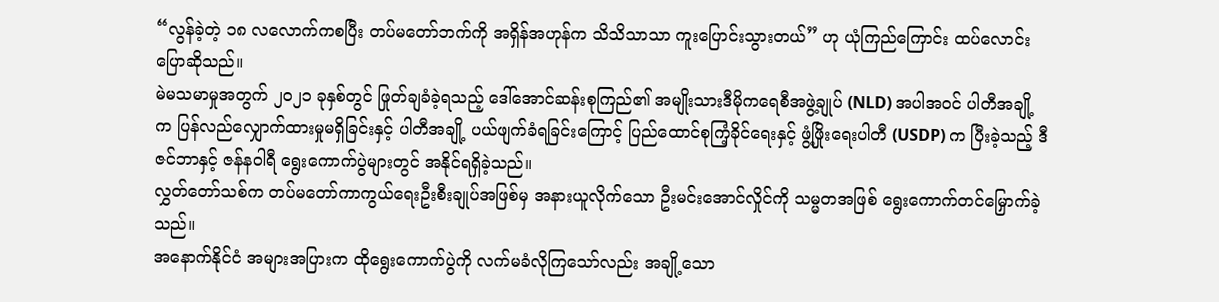“လွန်ခဲ့တဲ့ ၁၈ လလောက်ကစပြီး တပ်မတော်ဘက်ကို အရှိန်အဟုန်က သိသိသာသာ ကူးပြောင်းသွားတယ်” ဟု ယုံကြည်ကြောင်း ထပ်လောင်းပြောဆိုသည်။
မဲမသမာမှုအတွက် ၂၀၂၁ ခုနှစ်တွင် ဖြုတ်ချခံခဲ့ရသည့် ဒေါ်အောင်ဆန်းစုကြည်၏ အမျိုးသားဒီမိုကရေစီအဖွဲ့ချုပ် (NLD) အပါအဝင် ပါတီအချို့က ပြန်လည်လျှောက်ထားမှုမရှိခြင်းနှင့် ပါတီအချို့ ပယ်ဖျက်ခံရခြင်းကြောင့် ပြည်ထောင်စုကြံ့ခိုင်ရေးနှင့် ဖွံ့ဖြိုးရေးပါတီ (USDP) က ပြီးခဲ့သည့် ဒီဇင်ဘာနှင့် ဇန်နဝါရီ ရွေးကောက်ပွဲများတွင် အနိုင်ရရှိခဲ့သည်။
လွှတ်တော်သစ်က တပ်မတော်ကာကွယ်ရေးဦးစီးချုပ်အဖြစ်မှ အနားယူလိုက်သော ဦးမင်းအောင်လှိုင်ကို သမ္မတအဖြစ် ရွေးကောက်တင်မြှောက်ခဲ့သည်။
အနောက်နိုင်ငံ အများအပြားက ထိုရွေးကောက်ပွဲကို လက်မခံလိုကြသော်လည်း အချို့သော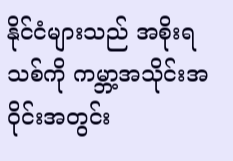နိုင်ငံများသည် အစိုးရသစ်ကို ကမ္ဘာ့အသိုင်းအဝိုင်းအတွင်း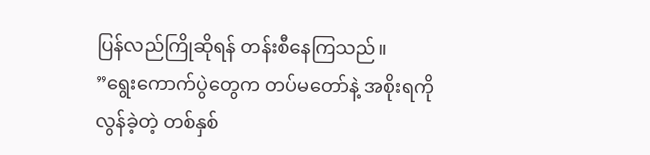ပြန်လည်ကြိုဆိုရန် တန်းစီနေကြသည်။
”ရွေးကောက်ပွဲတွေက တပ်မတော်နဲ့ အစိုးရကို လွန်ခဲ့တဲ့ တစ်နှစ်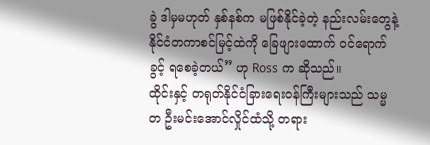ခွဲ ဒါမှမဟုတ် နှစ်နစ်က မဖြစ်နိုင်ခဲ့တဲ့ နည်းလမ်းတွေနဲ့ နိုင်ငံတကာစင်မြင့်ထဲကို ခြေဖျားထောက် ဝင်ရောက်ခွင့် ရစေခဲ့တယ်” ဟု Ross က ဆိုသည်။
ထိုင်းနှင့် တရုတ်နိုင်ငံခြားရေးဝန်ကြီးများသည် သမ္မတ ဦးမင်းအောင်လှိုင်ထံသို့ တရား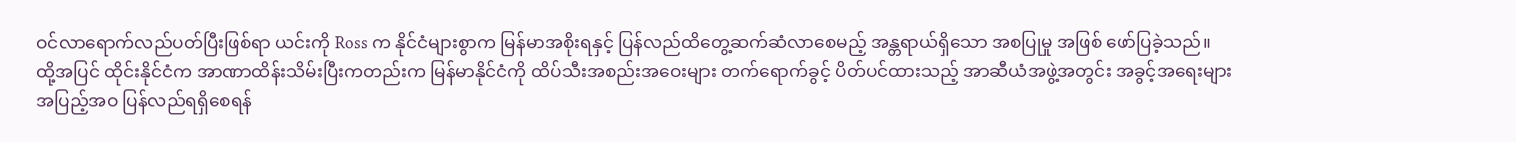ဝင်လာရောက်လည်ပတ်ပြီးဖြစ်ရာ ယင်းကို Ross က နိုင်ငံများစွာက မြန်မာအစိုးရနှင့် ပြန်လည်ထိတွေ့ဆက်ဆံလာစေမည့် အန္တရာယ်ရှိသော အစပြုမှု အဖြစ် ဖော်ပြခဲ့သည်။
ထို့အပြင် ထိုင်းနိုင်ငံက အာဏာထိန်းသိမ်းပြီးကတည်းက မြန်မာနိုင်ငံကို ထိပ်သီးအစည်းအဝေးများ တက်ရောက်ခွင့် ပိတ်ပင်ထားသည့် အာဆီယံအဖွဲ့အတွင်း အခွင့်အရေးများ အပြည့်အဝ ပြန်လည်ရရှိစေရန်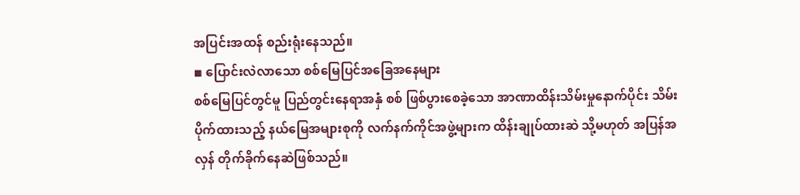အပြင်းအထန် စည်းရုံးနေသည်။
◾ ပြောင်းလဲလာသော စစ်မြေပြင်အခြေအနေများ
စစ်မြေပြင်တွင်မူ ပြည်တွင်းနေရာအနှံ စစ် ဖြစ်ပွားစေခဲ့သော အာဏာထိန်းသိမ်းမှုနောက်ပိုင်း သိမ်းပိုက်ထားသည့် နယ်မြေအများစုကို လက်နက်ကိုင်အဖွဲ့များက ထိန်းချုပ်ထားဆဲ သို့မဟုတ် အပြန်အလှန် တိုက်ခိုက်နေဆဲဖြစ်သည်။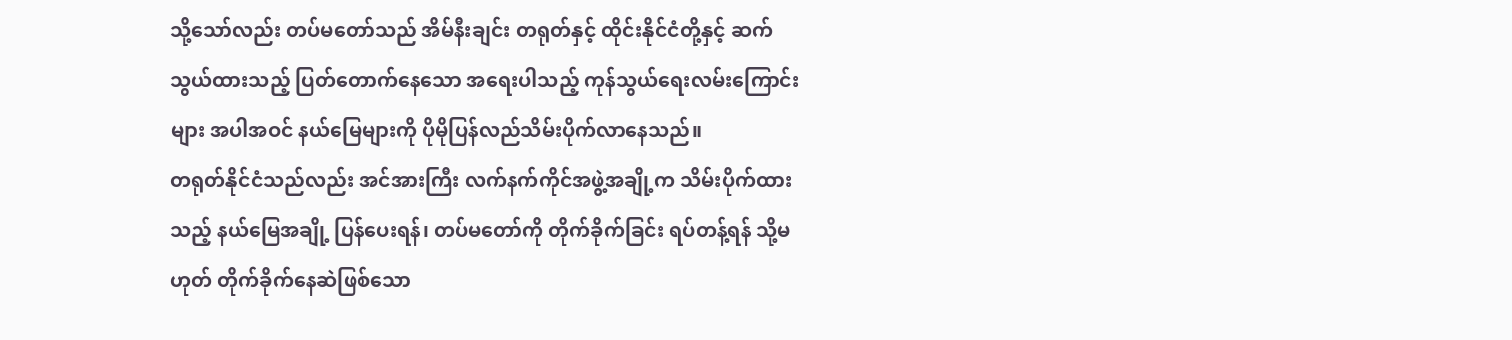သို့သော်လည်း တပ်မတော်သည် အိမ်နီးချင်း တရုတ်နှင့် ထိုင်းနိုင်ငံတို့နှင့် ဆက်သွယ်ထားသည့် ပြတ်တောက်နေသော အရေးပါသည့် ကုန်သွယ်ရေးလမ်းကြောင်းများ အပါအဝင် နယ်မြေများကို ပိုမိုပြန်လည်သိမ်းပိုက်လာနေသည်။
တရုတ်နိုင်ငံသည်လည်း အင်အားကြီး လက်နက်ကိုင်အဖွဲ့အချို့က သိမ်းပိုက်ထားသည့် နယ်မြေအချို့ ပြန်ပေးရန်၊ တပ်မတော်ကို တိုက်ခိုက်ခြင်း ရပ်တန့်ရန် သို့မဟုတ် တိုက်ခိုက်နေဆဲဖြစ်သော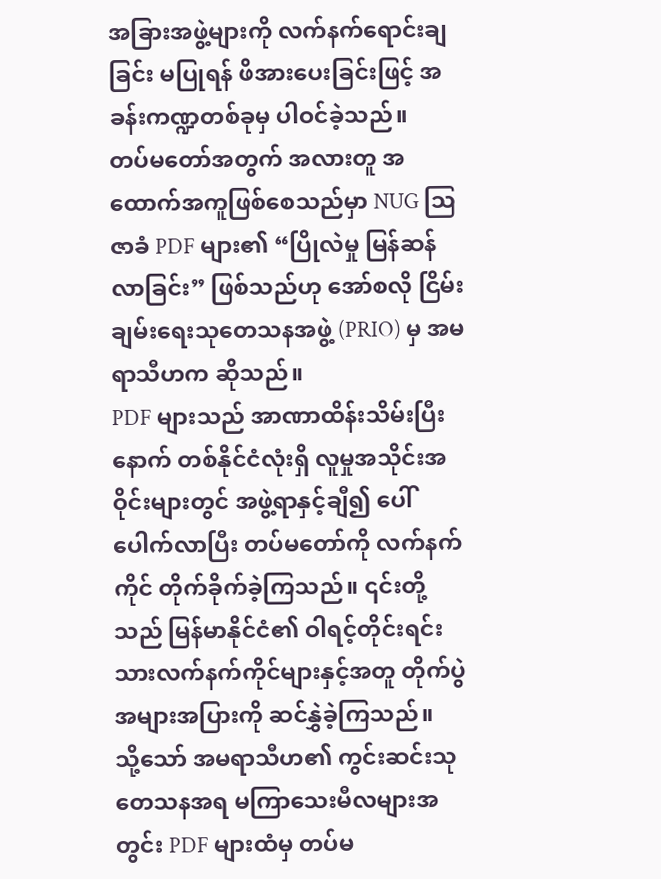အခြားအဖွဲ့များကို လက်နက်ရောင်းချခြင်း မပြုရန် ဖိအားပေးခြင်းဖြင့် အခန်းကဏ္ဍတစ်ခုမှ ပါဝင်ခဲ့သည်။
တပ်မတော်အတွက် အလားတူ အထောက်အကူဖြစ်စေသည်မှာ NUG ဩဇာခံ PDF များ၏ “ပြိုလဲမှု မြန်ဆန်လာခြင်း” ဖြစ်သည်ဟု အော်စလို ငြိမ်းချမ်းရေးသုတေသနအဖွဲ့ (PRIO) မှ အမရာသီဟက ဆိုသည်။
PDF များသည် အာဏာထိန်းသိမ်းပြီးနောက် တစ်နိုင်ငံလုံးရှိ လူမှုအသိုင်းအဝိုင်းများတွင် အဖွဲ့ရာနှင့်ချီ၍ ပေါ်ပေါက်လာပြီး တပ်မတော်ကို လက်နက်ကိုင် တိုက်ခိုက်ခဲ့ကြသည်။ ၎င်းတို့သည် မြန်မာနိုင်ငံ၏ ဝါရင့်တိုင်းရင်းသားလက်နက်ကိုင်များနှင့်အတူ တိုက်ပွဲအများအပြားကို ဆင်နွှဲခဲ့ကြသည်။
သို့သော် အမရာသီဟ၏ ကွင်းဆင်းသုတေသနအရ မကြာသေးမီလများအတွင်း PDF များထံမှ တပ်မ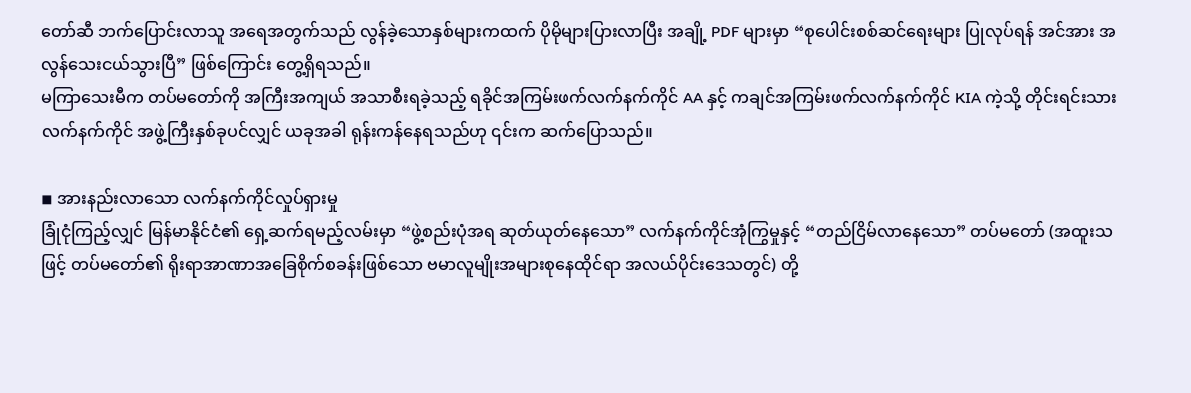တော်ဆီ ဘက်ပြောင်းလာသူ အရေအတွက်သည် လွန်ခဲ့သောနှစ်များကထက် ပိုမိုများပြားလာပြီး အချို့ PDF များမှာ “စုပေါင်းစစ်ဆင်ရေးများ ပြုလုပ်ရန် အင်အား အလွန်သေးငယ်သွားပြီ” ဖြစ်ကြောင်း တွေ့ရှိရသည်။
မကြာသေးမီက တပ်မတော်ကို အကြီးအကျယ် အသာစီးရခဲ့သည့် ရခိုင်အကြမ်းဖက်လက်နက်ကိုင် AA နှင့် ကချင်အကြမ်းဖက်လက်နက်ကိုင် KIA ကဲ့သို့ တိုင်းရင်းသားလက်နက်ကိုင် အဖွဲ့ကြီးနှစ်ခုပင်လျှင် ယခုအခါ ရုန်းကန်နေရသည်ဟု ၎င်းက ဆက်ပြောသည်။

◾ အားနည်းလာသော လက်နက်ကိုင်လှုပ်ရှားမှု
ခြုံငုံကြည့်လျှင် မြန်မာနိုင်ငံ၏ ရှေ့ဆက်ရမည့်လမ်းမှာ “ဖွဲ့စည်းပုံအရ ဆုတ်ယုတ်နေသော” လက်နက်ကိုင်အုံကြွမှုနှင့် “တည်ငြိမ်လာနေသော” တပ်မတော် (အထူးသဖြင့် တပ်မတော်၏ ရိုးရာအာဏာအခြေစိုက်စခန်းဖြစ်သော ဗမာလူမျိုးအများစုနေထိုင်ရာ အလယ်ပိုင်းဒေသတွင်) တို့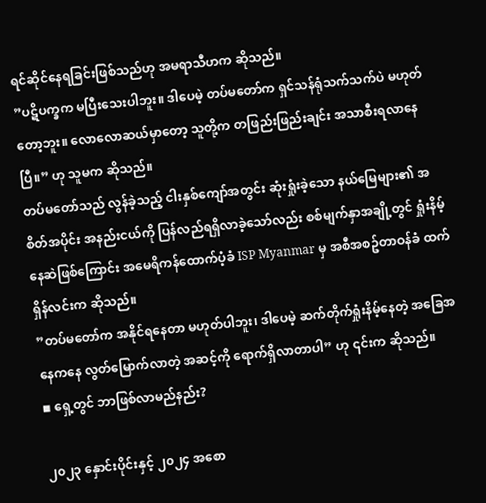ရင်ဆိုင်နေရခြင်းဖြစ်သည်ဟု အမရာသီဟက ဆိုသည်။
”ပဋိပက္ခက မပြီးသေးပါဘူး။ ဒါပေမဲ့ တပ်မတော်က ရှင်သန်ရုံသက်သက်ပဲ မဟုတ်တော့ဘူး။ လောလောဆယ်မှာတော့ သူတို့က တဖြည်းဖြည်းချင်း အသာစီးရလာနေပြီ။” ဟု သူမက ဆိုသည်။
တပ်မတော်သည် လွန်ခဲ့သည့် ငါးနှစ်ကျော်အတွင်း ဆုံးရှုံးခဲ့သော နယ်မြေများ၏ အစိတ်အပိုင်း အနည်းငယ်ကို ပြန်လည်ရရှိလာခဲ့သော်လည်း စစ်မျက်နှာအချို့တွင် ရှုံးနိမ့်နေဆဲဖြစ်ကြောင်း အမေရိကန်ထောက်ပံ့ခံ ISP Myanmar မှ အစီအစဥ်တာဝန်ခံ ထက်ရှိန်လင်းက ဆိုသည်။
”တပ်မတော်က အနိုင်ရနေတာ မဟုတ်ပါဘူး၊ ဒါပေမဲ့ ဆက်တိုက်ရှုံးနိမ့်နေတဲ့ အခြေအနေကနေ လွတ်မြောက်လာတဲ့ အဆင့်ကို ရောက်ရှိလာတာပါ” ဟု ၎င်းက ဆိုသည်။
◾ ရှေ့တွင် ဘာဖြစ်လာမည်နည်း?

၂၀၂၃ နှောင်းပိုင်းနှင့် ၂၀၂၄ အစော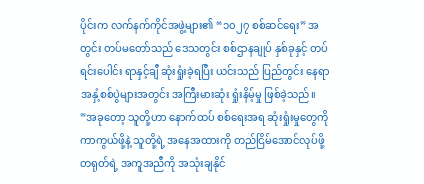ပိုင်းက လက်နက်ကိုင်အဖွဲ့များ၏ “၁၀၂၇ စစ်ဆင်ရေး” အတွင်း တပ်မတော်သည် ဒေသတွင်း စစ်ဌာနချုပ် နှစ်ခုနှင့် တပ်ရင်းပေါင်း ရာနှင့်ချီ ဆုံးရှုံးခဲ့ရပြီး ယင်းသည် ပြည်တွင်း နေရာအနှံ့စစ်ပွဲများအတွင်း အကြီးမားဆုံး ရှုံးနိမ့်မှု ဖြစ်ခဲ့သည်။
”အခုတော့ သူတို့ဟာ နောက်ထပ် စစ်ရေးအရ ဆုံးရှုံးမှုတွေကို ကာကွယ်ဖို့နဲ့ သူတို့ရဲ့ အနေအထားကို တည်ငြိမ်အောင်လုပ်ဖို့ တရုတ်ရဲ့ အကူအညီကို အသုံးချနိုင်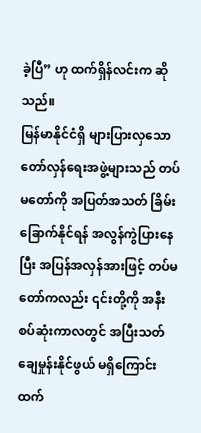ခဲ့ပြီ” ဟု ထက်ရှိန်လင်းက ဆိုသည်။
မြန်မာနိုင်ငံရှိ များပြားလှသော တော်လှန်ရေးအဖွဲ့များသည် တပ်မတော်ကို အပြတ်အသတ် ခြိမ်းခြောက်နိုင်ရန် အလွန်ကွဲပြားနေပြီး အပြန်အလှန်အားဖြင့် တပ်မတော်ကလည်း ၎င်းတို့ကို အနီးစပ်ဆုံးကာလတွင် အပြီးသတ် ချေမှုန်းနိုင်ဖွယ် မရှိကြောင်း ထက်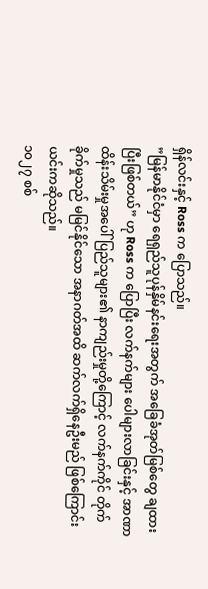ရှိန်လင်းနှင့် Ross က ပြောသည်။
”မြန်မာနိုင်ငံမှာ ရေရှည်သူပုန်နှိမ်နင်းရေးအတွက် အခြေခံအုတ်မြစ်တွေ ချထားပြီးဖြစ်တယ်” ဟု Ross က ပြောပြီး လက်နက်များ ပေါများလာခြင်းနှင့် အာဏာထိန်းသိမ်းမှုအပေါ် ပြည်သူများ၏ နာကျည်းမှုတို့ကြောင့် လက်နက်ကိုင် တိုက်ခိုက်မှုသည် မမြင်နိုင်သော အနာဂတ်အထိ ဆက်လက်ရှိနေဦးမည် ဖြစ်ကြောင်း ယင်းကဆိုသည်။
၁၀၂၇ စစ်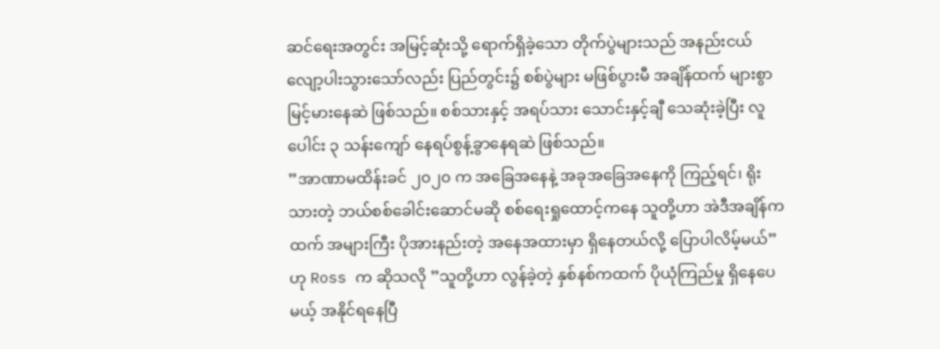ဆင်ရေးအတွင်း အမြင့်ဆုံးသို့ ရောက်ရှိခဲ့သော တိုက်ပွဲများသည် အနည်းငယ် လျော့ပါးသွားသော်လည်း ပြည်တွင်း၌ စစ်ပွဲများ မဖြစ်ပွားမီ အချိန်ထက် များစွာ မြင့်မားနေဆဲ ဖြစ်သည်။ စစ်သားနှင့် အရပ်သား သောင်းနှင့်ချီ သေဆုံးခဲ့ပြီး လူပေါင်း ၃ သန်းကျော် နေရပ်စွန့်ခွာနေရဆဲ ဖြစ်သည်။
”အာဏာမထိန်းခင် ၂၀၂၀ က အခြေအနေနဲ့ အခုအခြေအနေကို ကြည့်ရင်၊ ရိုးသားတဲ့ ဘယ်စစ်ခေါင်းဆောင်မဆို စစ်ရေးရှုထောင့်ကနေ သူတို့ဟာ အဲဒီအချိန်ကထက် အများကြီး ပိုအားနည်းတဲ့ အနေအထားမှာ ရှိနေတယ်လို့ ပြောပါလိမ့်မယ်” ဟု Ross က ဆိုသလို ”သူတို့ဟာ လွန်ခဲ့တဲ့ နှစ်နစ်ကထက် ပိုယုံကြည်မှု ရှိနေပေမယ့် အနိုင်ရနေပြီ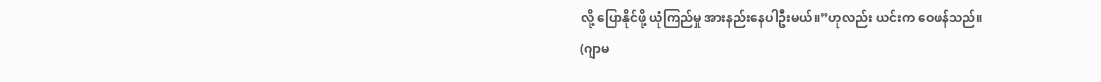လို့ ပြောနိုင်ဖို့ ယုံကြည်မှု အားနည်းနေပါဦးမယ်။”ဟုလည်း ယင်းက ဝေဖန်သည်။
(ဂျာမ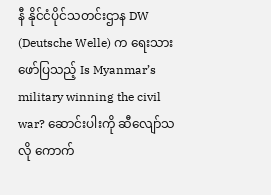နီ နိုင်ငံပိုင်သတင်းဌာန DW (Deutsche Welle) က ရေးသားဖော်ပြသည့် Is Myanmar’s military winning the civil war? ဆောင်းပါးကို ဆီလျော်သလို ကောက်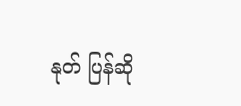နုတ် ပြန်ဆို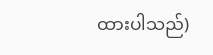ထားပါသည်)